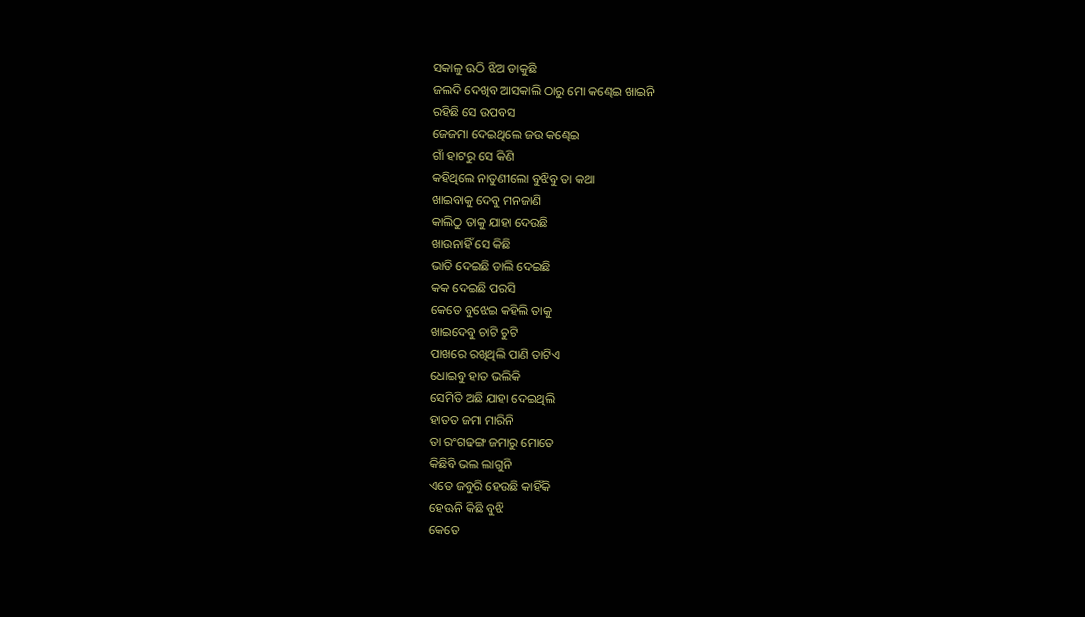ସକାଳୁ ଊଠି ଝିଅ ଡାକୁଛି
ଜଲଦି ଦେଖିବ ଆସକାଲି ଠାରୁ ମୋ କଣ୍ଢେଇ ଖାଇନି
ରହିଛି ସେ ଉପବସ
ଜେଜମା ଦେଇଥିଲେ ଜଉ କଣ୍ଢେଇ
ଗାଁ ହାଟରୁ ସେ କିଣି
କହିଥିଲେ ନାତୁଣୀଲୋ ବୁଝିବୁ ତା କଥା
ଖାଇବାକୁ ଦେବୁ ମନଜାଣି
କାଲିଠୁ ତାକୁ ଯାହା ଦେଉଛି
ଖାଉନାହିଁ ସେ କିଛି
ଭାତି ଦେଇଛି ଡାଲି ଦେଇଛି
କକ ଦେଇଛି ପରସି
କେତେ ବୁଝେଇ କହିଲି ତାକୁ
ଖାଇଦେବୁ ଚାଟି ଚୁଟି
ପାଖରେ ରଖିଥିଲି ପାଣି ତାଟିଏ
ଧୋଇବୁ ହାତ ଭଲିକି
ସେମିତି ଅଛି ଯାହା ଦେଇଥିଲି
ହାତତ ଜମା ମାରିନି
ତା ରଂଗଢଙ୍ଗ ଜମାରୁ ମୋତେ
କିଛିବି ଭଲ ଲାଗୁନି
ଏତେ ଜବୁରି ହେଉଛି କାହିଁକି
ହେଊନି କିଛି ବୁଝି
କେତେ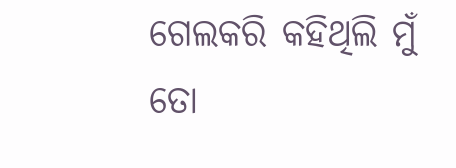ଗେଲକରି କହିଥିଲି ମୁଁ
ତୋ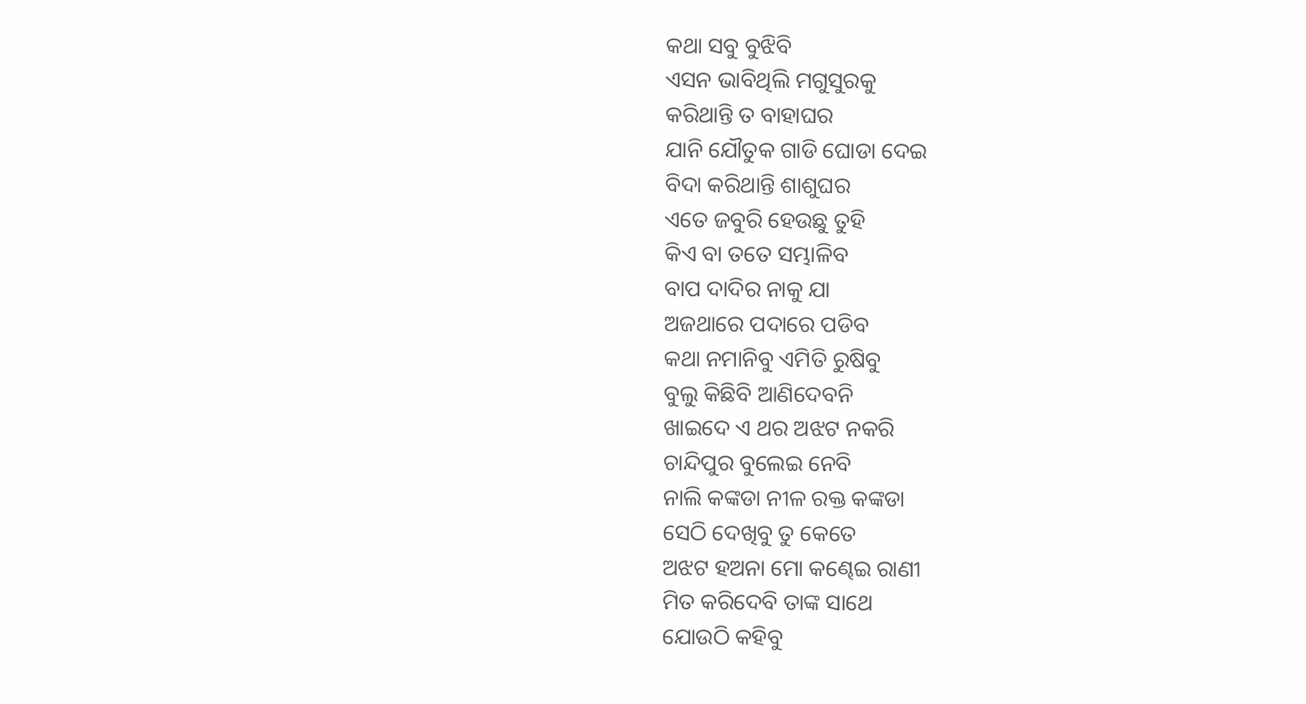କଥା ସବୁ ବୁଝିବି
ଏସନ ଭାବିଥିଲି ମଗୁସୁରକୁ
କରିଥାନ୍ତି ତ ବାହାଘର
ଯାନି ଯୌତୁକ ଗାଡି ଘୋଡା ଦେଇ
ବିଦା କରିଥାନ୍ତି ଶାଶୁଘର
ଏତେ ଜବୁରି ହେଉଛୁ ତୁହି
କିଏ ବା ତତେ ସମ୍ଭାଳିବ
ବାପ ଦାଦିର ନାକୁ ଯା
ଅଜଥାରେ ପଦାରେ ପଡିବ
କଥା ନମାନିବୁ ଏମିତି ରୁଷିବୁ
ବୁଲୁ କିଛିବି ଆଣିଦେବନି
ଖାଇଦେ ଏ ଥର ଅଝଟ ନକରି
ଚାନ୍ଦିପୁର ବୁଲେଇ ନେବି
ନାଲି କଙ୍କଡା ନୀଳ ରକ୍ତ କଙ୍କଡା
ସେଠି ଦେଖିବୁ ତୁ କେତେ
ଅଝଟ ହଅନା ମୋ କଣ୍ଢେଇ ରାଣୀ
ମିତ କରିଦେବି ତାଙ୍କ ସାଥେ
ଯୋଉଠି କହିବୁ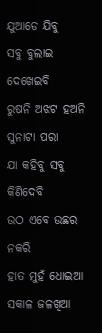ଯୁଆଡେ ଯିବୁ
ସବୁ ବୁଲାଇ ଦେଖେଇବି
ରୁଷନି ଅଝଟ ହଅନି ସୁନାଟା ପରା
ଯା କହିବୁ ସବୁ କିଣିଦେବି
ଉଠ ଏବେ ଉଛର ନକରି
ହାତ ମୁହଁ ଧୋଇଆ
ସକାଳ ଜଳଖିଆ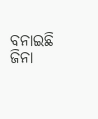ବନାଇଛି ଜିନା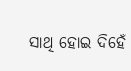ସାଥି ହୋଇ ଦିହେଁ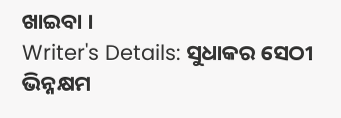ଖାଇବା ।
Writer's Details: ସୁଧାକର ସେଠୀ
ଭିନ୍ନକ୍ଷମ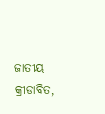ଜାତୀୟ କ୍ରୀଡାବିତ,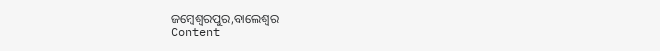ଜମ୍ବେଶ୍ବରପୁର,ବାଲେଶ୍ବର
Content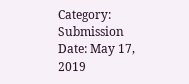Category:
Submission Date: May 17, 2019